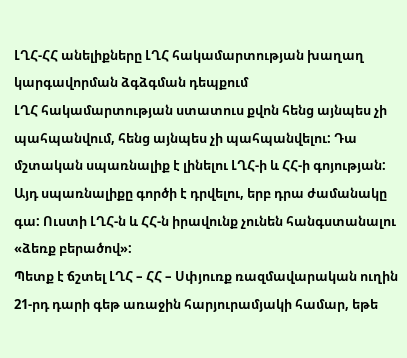ԼՂՀ-ՀՀ անելիքները ԼՂՀ հակամարտության խաղաղ կարգավորման ձգձգման դեպքում
ԼՂՀ հակամարտության ստատուս քվոն հենց այնպես չի պահպանվում, հենց այնպես չի պահպանվելու: Դա մշտական սպառնալիք է լինելու ԼՂՀ-ի և ՀՀ-ի գոյության: Այդ սպառնալիքը գործի է դրվելու, երբ դրա ժամանակը գա: Ուստի ԼՂՀ-ն և ՀՀ-ն իրավունք չունեն հանգստանալու «ձեռք բերածով»:
Պետք է ճշտել ԼՂՀ – ՀՀ – Սփյուռք ռազմավարական ուղին 21-րդ դարի գեթ առաջին հարյուրամյակի համար, եթե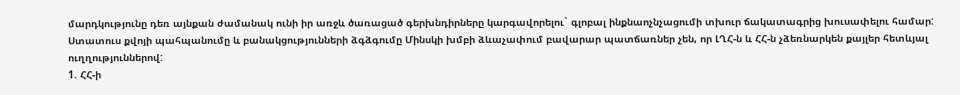մարդկությունը դեռ այնքան ժամանակ ունի իր առջև ծառացած գերխնդիրները կարգավորելու` գլոբալ ինքնաոչնչացումի տխուր ճակատագրից խուսափելու համար:
Ստատուս քվոյի պահպանումը և բանակցությունների ձգձգումը Մինսկի խմբի ձևաչափում բավարար պատճառներ չեն, որ ԼՂՀ-ն և ՀՀ-ն չձեռնարկեն քայլեր հետևյալ ուղղություններով:
1. ՀՀ-ի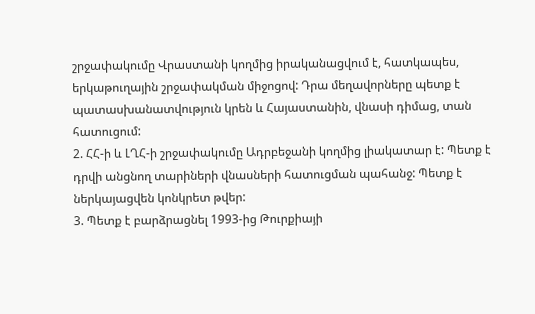շրջափակումը Վրաստանի կողմից իրականացվում է, հատկապես, երկաթուղային շրջափակման միջոցով: Դրա մեղավորները պետք է պատասխանատվություն կրեն և Հայաստանին, վնասի դիմաց, տան հատուցում:
2. ՀՀ-ի և ԼՂՀ-ի շրջափակումը Ադրբեջանի կողմից լիակատար է: Պետք է դրվի անցնող տարիների վնասների հատուցման պահանջ: Պետք է ներկայացվեն կոնկրետ թվեր:
3. Պետք է բարձրացնել 1993-ից Թուրքիայի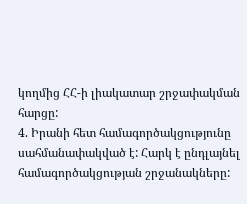կողմից ՀՀ-ի լիակատար շրջափակման հարցը:
4. Իրանի հետ համագործակցությունը սահմանափակված է: Հարկ է ընդլայնել համագործակցության շրջանակները: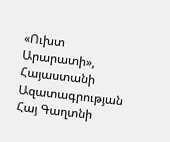«Ուխտ Արարատի», Հայաստանի Ազատագրության Հայ Գաղտնի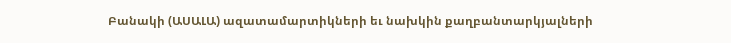Բանակի (ԱՍԱԼԱ) ազատամարտիկների եւ նախկին քաղբանտարկյալների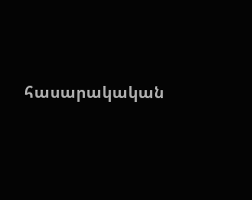հասարակական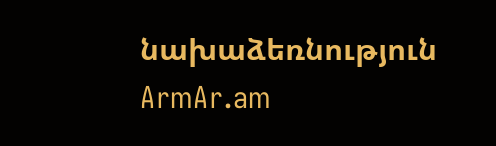նախաձեռնություն
ArmAr.am